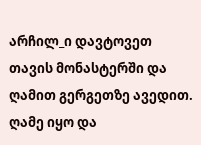არჩილ_ი დავტოვეთ თავის მონასტერში და ღამით გერგეთზე ავედით. ღამე იყო და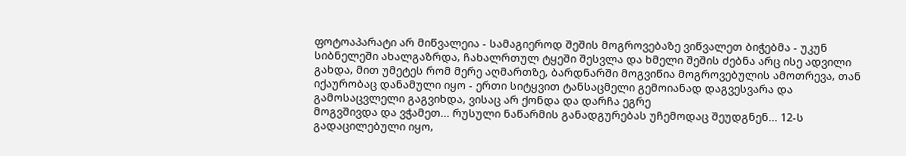ფოტოაპარატი არ მიწვალეია - სამაგიეროდ შეშის მოგროვებაზე ვიწვალეთ ბიჭებმა - უკუნ სიბნელეში ახალგაზრდა, ჩახალრთულ ტყეში შესვლა და ხმელი შეშის ძებნა არც ისე ადვილი გახდა, მით უმეტეს რომ მერე აღმართზე, ბარდნარში მოგვიწია მოგროვებულის ამოთრევა, თან იქაურობაც დანამული იყო - ერთი სიტყვით ტანსაცმელი გემოიანად დაგვესვარა და გამოსაცვლელი გაგვიხდა, ვისაც არ ქონდა და დარჩა ეგრე
მოგვშივდა და ვჭამეთ... რუსული ნაწარმის განადგურებას უჩემოდაც შეუდგნენ... 12-ს გადაცილებული იყო,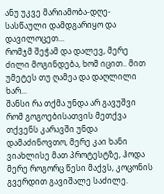ანუ უკვე მარიამობა-დღე-სასწაული დამდგარიყო და დავილოცეთ...
რომჯმ შეჭამ და დალევ, მერე ძილი მოგინდება, ხომ იცით.. მით უმეტეს თუ ღამეა და დაღლილი ხარ...
შანსი რა თქმა უნდა არ გავუშვი რომ გოგოებისათვის მეთქვა თქვენს კარავში უნდა დამაძინოვთო, მერე კაი ხანი ვიახლისე მათ პროტესტზე, ჰოდა მერე როგორც წესი მაქვს, კოცონის გვერდით გავიშალე საძილე.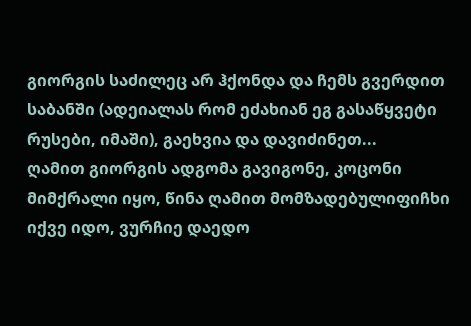გიორგის საძილეც არ ჰქონდა და ჩემს გვერდით საბანში (ადეიალას რომ ეძახიან ეგ გასაწყვეტი რუსები, იმაში), გაეხვია და დავიძინეთ...
ღამით გიორგის ადგომა გავიგონე, კოცონი მიმქრალი იყო, წინა ღამით მომზადებულიფიჩხი იქვე იდო, ვურჩიე დაედო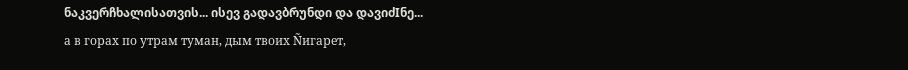ნაკვერჩხალისათვის... ისევ გადავბრუნდი და დავიძIნე...
а в горах по утрам туман, дым твоих Ñигарет,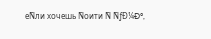еÑли хочешь Ñоити Ñ ÑƒÐ¼Ð°,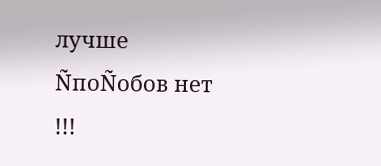лучше ÑпоÑобов нет !!!